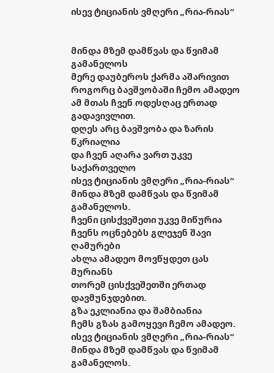ისევ ტიციანის ვმღერი „რია-რიას“


მინდა მზემ დამწვას და წვიმამ გამანელოს
მერე დაუბეროს ქარმა აშარივით
როგორც ბავშვობაში ჩემო ამადეო
ამ მთას ჩვენ ოდესღაც ერთად გადავივლით.
დღეს არც ბავშვობა და ზარის წკრიალია
და ჩვენ აღარა ვართ უკვე საქართველო
ისევ ტიციანის ვმღერი „რია-რიას“
მინდა მზემ დამწვას და წვიმამ გამანელოს.
ჩვენი ცისქვეშეთი უკვე მიწურია
ჩვენს ოცნებებს გლეჯენ შავი ღამურები
ახლა ამადეო მოვწყდეთ ცას მურიანს
თორემ ცისქვეშეთში ერთად დავმუნჯდებით.
გზა ეკლიანია და შამბიანია
ჩემს გზას გამოყევი ჩემო ამადეო.
ისევ ტიციანის ვმღერი „რია-რიას“
მინდა მზემ დამწვას და წვიმამ გამანელოს.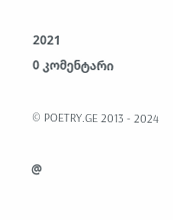2021
0 კომენტარი

© POETRY.GE 2013 - 2024

@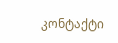კონტაქტი